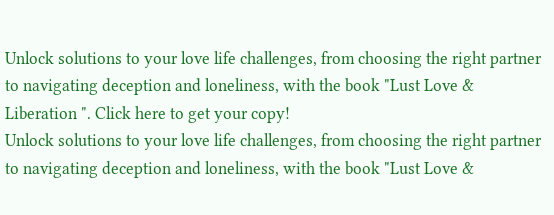Unlock solutions to your love life challenges, from choosing the right partner to navigating deception and loneliness, with the book "Lust Love & Liberation ". Click here to get your copy!
Unlock solutions to your love life challenges, from choosing the right partner to navigating deception and loneliness, with the book "Lust Love &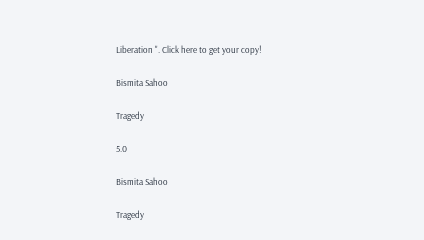Liberation ". Click here to get your copy!

Bismita Sahoo

Tragedy

5.0

Bismita Sahoo

Tragedy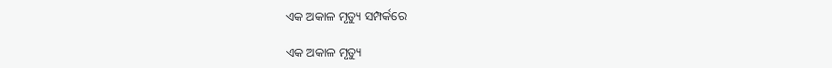ଏକ ଅକାଳ ମୃତ୍ୟୁ ସମ୍ପର୍କରେ

ଏକ ଅକାଳ ମୃତ୍ୟୁ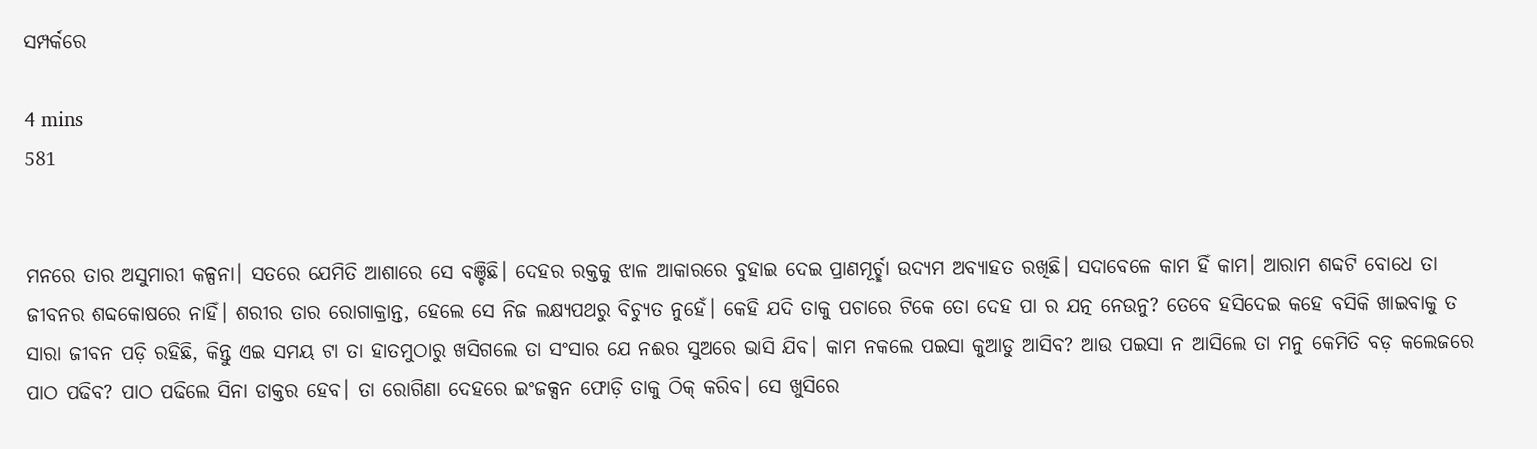ସମ୍ପର୍କରେ

4 mins
581


ମନରେ ତାର ଅସୁମାରୀ କଳ୍ପନା। ସତରେ ଯେମିତି ଆଶାରେ ସେ ବଞ୍ଚିଛି। ଦେହର ରକ୍ତକୁ ଝାଳ ଆକାରରେ ବୁହାଇ ଦେଇ ପ୍ରାଣମୂର୍ଚ୍ଛା ଉଦ୍ୟମ ଅବ୍ୟାହତ ରଖିଛି। ସଦାବେଳେ କାମ ହିଁ କାମ। ଆରାମ ଶବ୍ଦଟି ବୋଧେ ତା ଜୀବନର ଶବ୍ଦକୋଷରେ ନାହିଁ। ଶରୀର ତାର ରୋଗାକ୍ରାନ୍ତ, ହେଲେ ସେ ନିଜ ଲକ୍ଷ୍ୟପଥରୁ ବିଚ୍ୟୁତ ନୁହେଁ। କେହି ଯଦି ତାକୁ ପଚାରେ ଟିକେ ତୋ ଦେହ ପା ର ଯତ୍ନ ନେଉନୁ? ତେବେ ହସିଦେଇ କହେ ବସିକି ଖାଇବାକୁ ତ ସାରା ଜୀବନ ପଡ଼ି ରହିଛି, କିନ୍ତୁ ଏଇ ସମୟ ଟା ତା ହାତମୁଠାରୁ ଖସିଗଲେ ତା ସଂସାର ଯେ ନଈର ସୁଅରେ ଭାସି ଯିବ। କାମ ନକଲେ ପଇସା କୁଆଡୁ ଆସିବ? ଆଉ ପଇସା ନ ଆସିଲେ ତା ମନୁ କେମିତି ବଡ଼ କଲେଜରେ ପାଠ ପଢିବ? ପାଠ ପଢିଲେ ସିନା ଡାକ୍ତର ହେବ। ତା ରୋଗିଣା ଦେହରେ ଇଂଜକ୍ସନ ଫୋଡ଼ି ତାକୁ ଠିକ୍ କରିବ। ସେ ଖୁସିରେ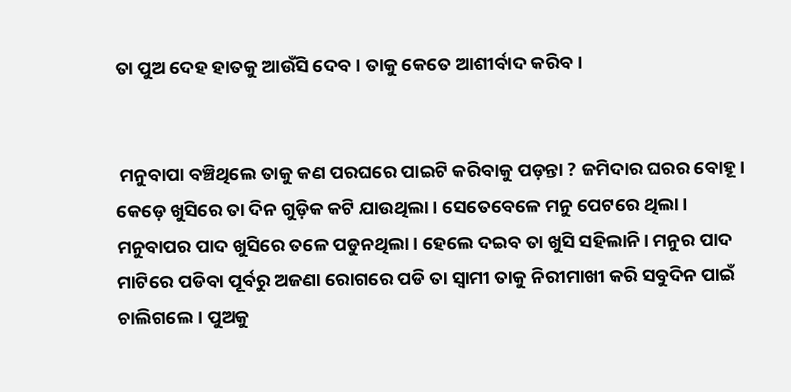ତା ପୁଅ ଦେହ ହାତକୁ ଆଉଁସି ଦେବ। ତାକୁ କେତେ ଆଶୀର୍ବାଦ କରିବ।


 ମନୁବାପା ବଞ୍ଚିଥିଲେ ତାକୁ କଣ ପରଘରେ ପାଇଟି କରିବାକୁ ପଡ଼ନ୍ତା ? ଜମିଦାର ଘରର ବୋହୂ। କେଡ଼େ ଖୁସିରେ ତା ଦିନ ଗୁଡ଼ିକ କଟି ଯାଉଥିଲା। ସେତେବେଳେ ମନୁ ପେଟରେ ଥିଲା। ମନୁବାପର ପାଦ ଖୁସିରେ ତଳେ ପଡୁନଥିଲା। ହେଲେ ଦଇବ ତା ଖୁସି ସହିଲାନି। ମନୁର ପାଦ ମାଟିରେ ପଡିବା ପୂର୍ବରୁ ଅଜଣା ରୋଗରେ ପଡି ତା ସ୍ବାମୀ ତାକୁ ନିରୀମାଖୀ କରି ସବୁଦିନ ପାଇଁ ଚାଲିଗଲେ। ପୁଅକୁ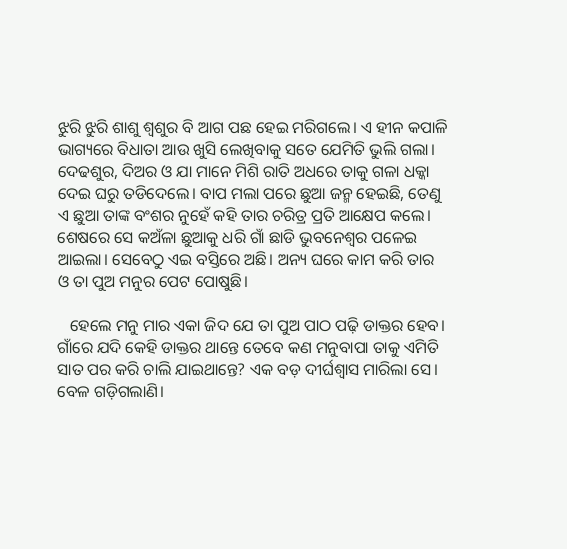ଝୁରି ଝୁରି ଶାଶୁ ଶ୍ୱଶୁର ବି ଆଗ ପଛ ହେଇ ମରିଗଲେ। ଏ ହୀନ କପାଳି ଭାଗ୍ୟରେ ବିଧାତା ଆଉ ଖୁସି ଲେଖିବାକୁ ସତେ ଯେମିତି ଭୁଲି ଗଲା। ଦେଢଶୁର, ଦିଅର ଓ ଯା ମାନେ ମିଶି ରାତି ଅଧରେ ତାକୁ ଗଳା ଧକ୍କା ଦେଇ ଘରୁ ତଡିଦେଲେ। ବାପ ମଲା ପରେ ଛୁଆ ଜନ୍ମ ହେଇଛି, ତେଣୁ ଏ ଛୁଆ ତାଙ୍କ ବଂଶର ନୁହେଁ କହି ତାର ଚରିତ୍ର ପ୍ରତି ଆକ୍ଷେପ କଲେ। ଶେଷରେ ସେ କଅଁଳା ଛୁଆକୁ ଧରି ଗାଁ ଛାଡି ଭୁବନେଶ୍ୱର ପଳେଇ ଆଇଲା। ସେବେଠୁ ଏଇ ବସ୍ତିରେ ଅଛି। ଅନ୍ୟ ଘରେ କାମ କରି ତାର ଓ ତା ପୁଅ ମନୁର ପେଟ ପୋଷୁଛି।

   ହେଲେ ମନୁ ମାର ଏକା ଜିଦ ଯେ ତା ପୁଅ ପାଠ ପଢ଼ି ଡାକ୍ତର ହେବ। ଗାଁରେ ଯଦି କେହି ଡାକ୍ତର ଥାନ୍ତେ ତେବେ କଣ ମନୁବାପା ତାକୁ ଏମିତି ସାତ ପର କରି ଚାଲି ଯାଇଥାନ୍ତେ? ଏକ ବଡ଼ ଦୀର୍ଘଶ୍ଵାସ ମାରିଲା ସେ। ବେଳ ଗଡ଼ିଗଲାଣି।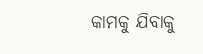କାମକୁ ଯିବାକୁ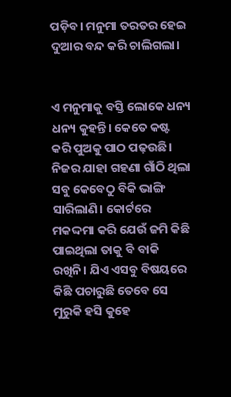ପଡ଼ିବ। ମନୁମା ତରତର ହେଇ ଦୁଆର ବନ୍ଦ କରି ଚାଲିଗଲା।


ଏ ମନୁମାକୁ ବସ୍ତି ଲୋକେ ଧନ୍ୟ ଧନ୍ୟ କୁହନ୍ତି। କେତେ କଷ୍ଟ କରି ପୁଅକୁ ପାଠ ପଢ଼ଉଛି। ନିଜର ଯାହା ଗହଣା ଗାଁଠି ଥିଲା ସବୁ କେବେଠୁ ବିକି ଭାଙ୍ଗି ସାରିଲାଣି। କୋର୍ଟରେ ମକଦ୍ଦମା କରି ଯେଉଁ ଜମି କିଛି ପାଇଥିଲା ତାକୁ ବି ବାକି ରଖିନି। ଯିଏ ଏସବୁ ବିଷୟରେ କିଛି ପଚାରୁଛି ତେବେ ସେ ମୁରୁକି ହସି କୁହେ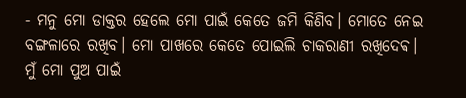- ମନୁ ମୋ ଡାକ୍ତର ହେଲେ ମୋ ପାଇଁ କେତେ ଜମି କିଣିବ। ମୋତେ ନେଇ ବଙ୍ଗଳାରେ ରଖିବ। ମୋ ପାଖରେ କେତେ ପୋଇଲି ଚାକରାଣୀ ରଖିଦେଵ। ମୁଁ ମୋ ପୁଅ ପାଇଁ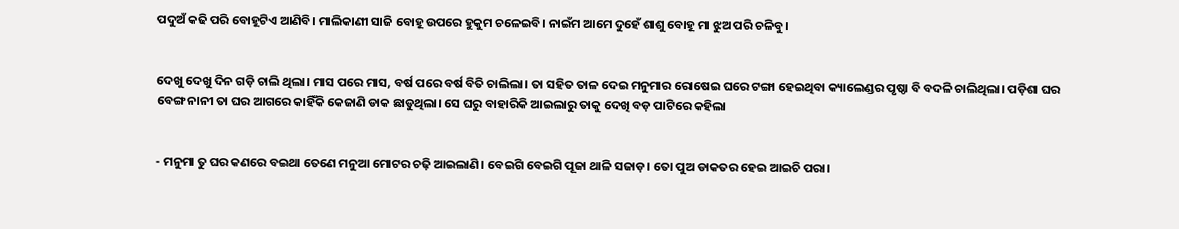ପଦୁଅଁ କଢି ପରି ବୋହୂଟିଏ ଆଣିବି। ମାଲିକାଣୀ ସାଜି ବୋହୂ ଉପରେ ହୁକୁମ ଚଳେଇବି। ନାଇଁମ ଆମେ ଦୁହେଁ ଶାଶୁ ବୋହୂ ମା ଝୁଅ ପରି ଚଳିବୁ।


ଦେଖୁ ଦେଖୁ ଦିନ ଗଡ଼ି ଚାଲି ଥିଲା। ମାସ ପରେ ମାସ, ବର୍ଷ ପରେ ବର୍ଷ ବିତି ଚାଲିଲା। ତା ସହିତ ତାଳ ଦେଇ ମନୁମାର ରୋଷେଇ ଘରେ ଟଙ୍ଗା ହେଇଥିବା କ୍ୟାଲେଣ୍ଡର ପୃଷ୍ଠା ବି ବଦଳି ଚାଲିଥିଲା। ପଡ଼ିଶା ଘର ବେଙ୍ଗ ନାନୀ ତା ଘର ଆଗରେ କାହିଁକି କେଜାଣି ଡାକ ଛାଡୁଥିଲା। ସେ ଘରୁ ବାହାରିକି ଆଇଲାରୁ ତାକୁ ଦେଖି ବଡ଼ ପାଟିରେ କହିଲା


- ମନୁମା ତୁ ଘର କଣରେ ବଇଥା ତେଣେ ମନୁଆ ମୋଟର ଚଢ଼ି ଆଇଲାଣି। ବେଇଗି ବେଇଗି ପୂଜା ଥାଳି ସଜାଡ଼। ତୋ ପୁଅ ଡାକତର ହେଇ ଆଇଚି ପରା।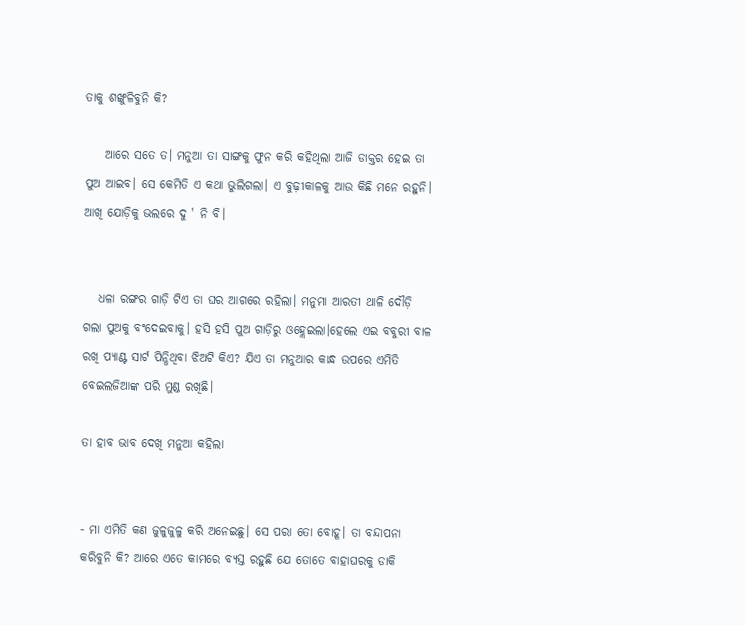ତାକୁ ଶଙ୍ଖୁଳିବୁନି କି?

    ଆରେ ସତେ ତ। ମନୁଆ ତା ସାଙ୍ଗକୁ ଫୁନ କରି କହିଥିଲା ଆଜି ଡାକ୍ତର ହେଇ ତା ପୁଅ ଆଇବ। ସେ କେମିତି ଏ କଥା ଭୁଲିଗଲା। ଏ ବୁଢ଼ୀକାଳକୁ ଆଉ କିଛି ମନେ ରହୁନି। ଆଖି ଯୋଡ଼ିକୁ ଭଲରେ ଦୁ ' ନି ବି।


   ଧଳା ରଙ୍ଗର ଗାଡ଼ି ଟିଏ ତା ଘର ଆଗରେ ରହିଲା। ମନୁମା ଆରତୀ ଥାଳି ଦୌଡ଼ି ଗଲା ପୁଅକୁ ବଂଦେଇବାକୁ। ହସି ହସି ପୁଅ ଗାଡ଼ିରୁ ଓହ୍ଲେଇଲା।ହେଲେ ଏଇ ବବୁରୀ ବାଳ ରଖି ପ୍ୟାଣ୍ଟ ସାର୍ଟ ପିନ୍ଧିଥିବା ଝିଅଟି କିଏ? ଯିଏ ତା ମନୁଆର କାନ୍ଧ ଉପରେ ଏମିତି ବେଇଲଜିଆଙ୍କ ପରି ମୁଣ୍ଡ ରଖିଛି।

ତା ହାବ ଭାବ ଦେଖି ମନୁଆ କହିଲା


- ମା ଏମିତି କଣ ଜୁଳୁଜୁଳୁ କରି ଅନେଇଛୁ। ସେ ପରା ତୋ ବୋହୂ। ତା ବନ୍ଦାପନା କରିବୁନି କି? ଆରେ ଏତେ କାମରେ ବ୍ୟସ୍ତ ରହୁଛି ଯେ ତୋତେ ବାହାଘରକୁ ଡାକି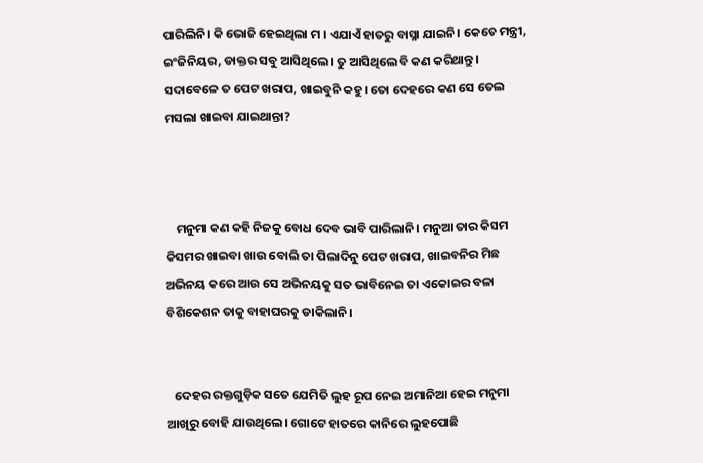ପାରିଲିନି। କି ଭୋଜି ହେଇଥିଲା ମ । ଏଯାଏଁ ହାତରୁ ବାସ୍ନା ଯାଇନି। କେତେ ମନ୍ତ୍ରୀ, ଇଂଜିନିୟର, ଡାକ୍ତର ସବୁ ଆସିଥିଲେ। ତୁ ଆସିଥିଲେ ବି କଣ କରିଥାନ୍ତୁ। ସଦାବେଳେ ତ ପେଟ ଖରାପ, ଖାଇବୁନି କହୁ। ତୋ ଦେହରେ କଣ ସେ ତେଲ ମସଲା ଖାଇବା ଯାଇଥାନ୍ତା?



    ମନୁମା କଣ କହି ନିଜକୁ ବୋଧ ଦେବ ଭାବି ପାରିଲାନି। ମନୁଆ ତାର କିସମ କିସମର ଖାଇବା ଖାଉ ବୋଲି ତା ପିଲାଦିନୁ ପେଟ ଖରାପ, ଖାଇବନିର ମିଛ ଅଭିନୟ କରେ ଆଉ ସେ ଅଭିନୟକୁ ସତ ଭାବିନେଇ ତା ଏକୋଇର ବଳା ବିଶିକେଶନ ତାକୁ ବାହାଘରକୁ ଡାକିଲାନି।


   ଦେହର ରକ୍ତଗୁଡ଼ିକ ସତେ ଯେମିତି ଲୁହ ରୂପ ନେଇ ଅମାନିଆ ହେଇ ମନୁମା ଆଖିରୁ ବୋହି ଯାଉଥିଲେ। ଗୋଟେ ହାତରେ କାନିରେ ଲୁହପୋଛି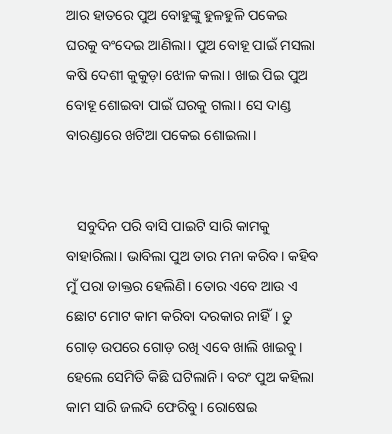ଆର ହାତରେ ପୁଅ ବୋହୁଙ୍କୁ ହୁଳହୁଳି ପକେଇ ଘରକୁ ବଂଦେଇ ଆଣିଲା। ପୁଅ ବୋହୂ ପାଇଁ ମସଲା କଷି ଦେଶୀ କୁକୁଡ଼ା ଝୋଳ କଲା। ଖାଇ ପିଇ ପୁଅ ବୋହୂ ଶୋଇବା ପାଇଁ ଘରକୁ ଗଲା। ସେ ଦାଣ୍ଡ ବାରଣ୍ଡାରେ ଖଟିଆ ପକେଇ ଶୋଇଲା।


   ସବୁଦିନ ପରି ବାସି ପାଇଟି ସାରି କାମକୁ ବାହାରିଲା। ଭାବିଲା ପୁଅ ତାର ମନା କରିବ। କହିବ ମୁଁ ପରା ଡାକ୍ତର ହେଲିଣି। ତୋର ଏବେ ଆଉ ଏ ଛୋଟ ମୋଟ କାମ କରିବା ଦରକାର ନାହିଁ। ତୁ ଗୋଡ଼ ଉପରେ ଗୋଡ଼ ରଖି ଏବେ ଖାଲି ଖାଇବୁ। ହେଲେ ସେମିତି କିଛି ଘଟିଲାନି। ବରଂ ପୁଅ କହିଲା କାମ ସାରି ଜଲଦି ଫେରିବୁ। ରୋଷେଇ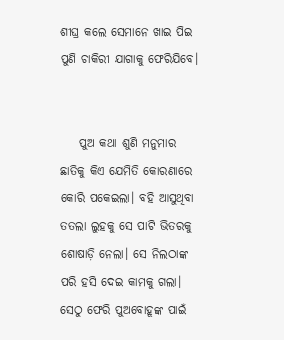ଶୀଘ୍ର କଲେ ସେମାନେ ଖାଇ ପିଇ ପୁଣି ଚାକିରୀ ଯାଗାକୁ ଫେରିଯିବେ।


    ପୁଅ କଥା ଶୁଣି ମନୁମାର ଛାତିକୁ କିଏ ଯେମିତି କୋରଣାରେ କୋରି ପକେଇଲା। ବହି ଆସୁଥିବା ତତଲା ଲୁହକୁ ସେ ପାଟି ଭିତରକୁ ଶୋଷାଡ଼ି ନେଲା। ସେ ନିଲଠାଙ୍କ ପରି ହସି ଦେଇ କାମକୁ ଗଲା। ସେଠୁ ଫେରି ପୁଅବୋହୂଙ୍କ ପାଇଁ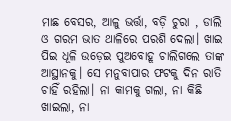ମାଛ ବେସର, ଆଳୁ ଭର୍ତ୍ତା, ବଡ଼ି ଚୁରା , ଡାଲି ଓ ଗରମ ଭାତ ଥାଳିରେ ପରଶି ଦେଲା। ଖାଇ ପିଇ ଧୂଳି ଉଡ଼େଇ ପୁଅବୋହୂ ଚାଲିଗଲେ ତାଙ୍କ ଆସ୍ଥାନକୁ। ସେ ମନୁବାପାର ଫଟକୁ ଦିନ ରାତି ଚାହିଁ ରହିଲା। ନା କାମକୁ ଗଲା, ନା କିଛି ଖାଇଲା, ନା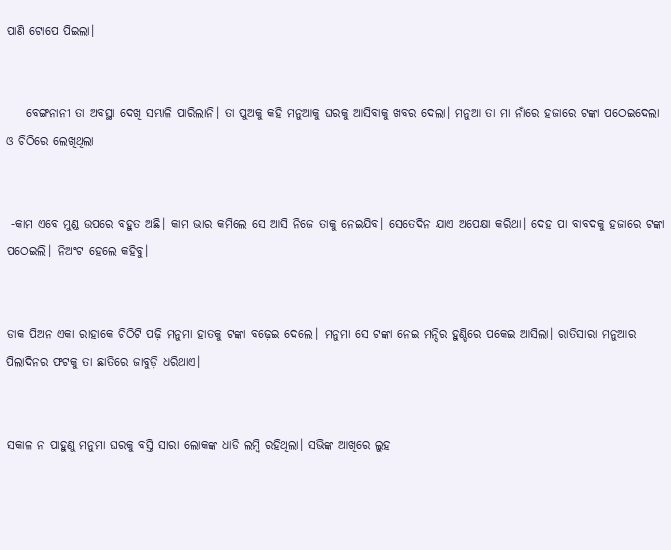ପାଣି ଟୋପେ ପିଇଲା।


    ବେଙ୍ଗନାନୀ ତା ଅବସ୍ଥା ଦେଖି ସମ୍ଭାଳି ପାରିଲାନି। ତା ପୁଅକୁ କହି ମନୁଆକୁ ଘରକୁ ଆସିବାକୁ ଖବର ଦେଲା। ମନୁଆ ତା ମା ନାଁରେ ହଜାରେ ଟଙ୍କା ପଠେଇଦେଲା ଓ ଚିଠିରେ ଲେଖିଥିଲା


 -କାମ ଏବେ ମୁଣ୍ଡ ଉପରେ ବହୁତ ଅଛି। କାମ ଭାର କମିଲେ ସେ ଆସି ନିଜେ ତାକୁ ନେଇଯିବ। ସେତେଦିନ ଯାଏ ଅପେକ୍ଷା କରିଥା। ଦେହ ପା ବାବଦକୁ ହଜାରେ ଟଙ୍କା ପଠେଇଲି। ନିଅଂଟ ହେଲେ କହିବୁ।


ଡାକ ପିଅନ ଏକା ରାହାକେ ଚିଠିଟି ପଢ଼ି ମନୁମା ହାତକୁ ଟଙ୍କା ବଢ଼େଇ ଦେଲେ। ମନୁମା ସେ ଟଙ୍କା ନେଇ ମନ୍ଦିର ହୁଣ୍ଡିରେ ପକେଇ ଆସିଲା। ରାତିସାରା ମନୁଆର ପିଲାଦିନର ଫଟକୁ ତା ଛାତିରେ ଜାବୁଡ଼ି ଧରିଥାଏ।


ସକାଳ ନ ପାହୁଣୁ ମନୁମା ଘରକୁ ବସ୍ତି ସାରା ଲୋକଙ୍କ ଧାଡି ଲମ୍ବି ରହିଥିଲା। ସଭିଙ୍କ ଆଖିରେ ଲୁହ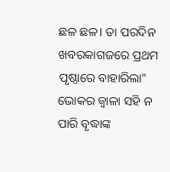ଛଳ ଛଳ। ତା ପରଦିନ ଖବରକାଗଜରେ ପ୍ରଥମ ପୃଷ୍ଠାରେ ବାହାରିଲା" ଭୋକର ଜ୍ୱାଳା ସହି ନ ପାରି ବୃଦ୍ଧାଙ୍କ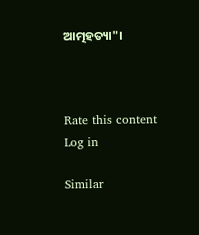ଆତ୍ମହତ୍ୟା"।



Rate this content
Log in

Similar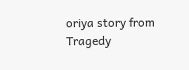oriya story from Tragedy